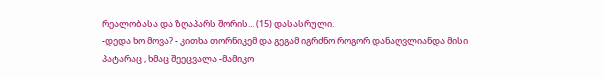რეალობასა და ზღაპარს შორის... (15) დასასრული.
-დედა ხო მოვა? - კითხა თორნიკემ და გეგამ იგრძნო როგორ დანაღვლიანდა მისი პატარაც , ხმაც შეეცვალა -მამიკო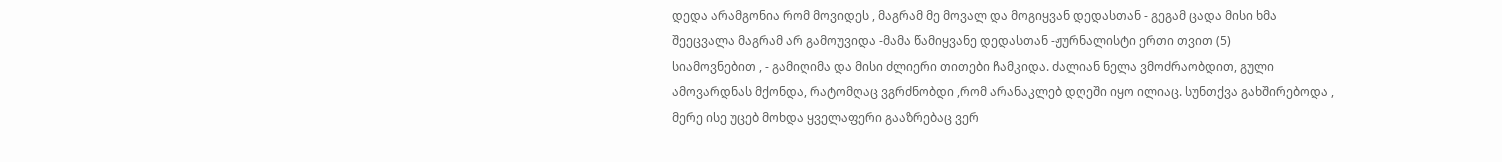დედა არამგონია რომ მოვიდეს , მაგრამ მე მოვალ და მოგიყვან დედასთან - გეგამ ცადა მისი ხმა შეეცვალა მაგრამ არ გამოუვიდა -მამა წამიყვანე დედასთან -ჟურნალისტი ერთი თვით (5)
სიამოვნებით , - გამიღიმა და მისი ძლიერი თითები ჩამკიდა. ძალიან ნელა ვმოძრაობდით, გული ამოვარდნას მქონდა, რატომღაც ვგრძნობდი ,რომ არანაკლებ დღეში იყო ილიაც. სუნთქვა გახშირებოდა , მერე ისე უცებ მოხდა ყველაფერი გააზრებაც ვერ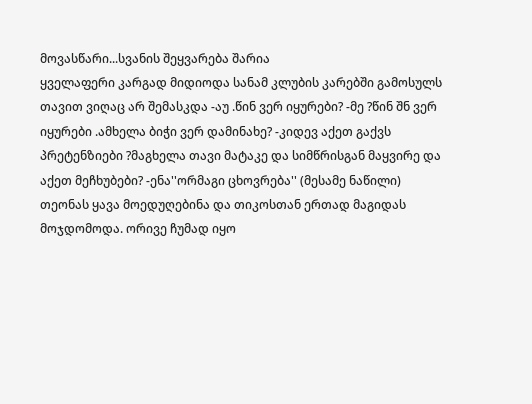მოვასწარი...სვანის შეყვარება შარია
ყველაფერი კარგად მიდიოდა სანამ კლუბის კარებში გამოსულს თავით ვიღაც არ შემასკდა -აუ .წინ ვერ იყურები? -მე ?წინ შნ ვერ იყურები .ამხელა ბიჭი ვერ დამინახე? -კიდევ აქეთ გაქვს პრეტენზიები ?მაგხელა თავი მატაკე და სიმწრისგან მაყვირე და აქეთ მეჩხუბები? -ენა''ორმაგი ცხოვრება'' (მესამე ნაწილი)
თეონას ყავა მოედუღებინა და თიკოსთან ერთად მაგიდას მოჯდომოდა. ორივე ჩუმად იყო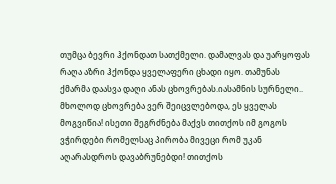თუმცა ბევრი ჰქონდათ სათქმელი. დამალვას და უარყოფას რაღა აზრი ჰქონდა ყველაფერი ცხადი იყო. თამუნას ქმარმა დაასვა დაღი ანას ცხოვრებას.იასამნის სურნელი..
მხოლოდ ცხოვრება ვერ შეიცვლებოდა, ეს ყველას მოგვიწია! ისეთი შეგრძნება მაქვს თითქოს იმ გოგოს ვჭირდები რომელსაც პირობა მივეცი რომ უკან აღარასდროს დავაბრუნებდი! თითქოს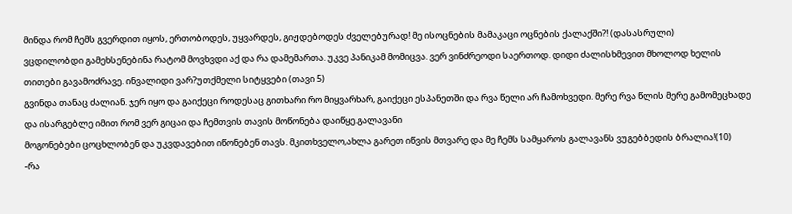მინდა რომ ჩემს გვერდით იყოს, ერთობოდეს, უყვარდეს, გიჟდებოდეს ძველებურად! მე ისოცნების მამაკაცი ოცნების ქალაქში?! (დასასრული)
ვცდილობდი გამეხსენებინა რატომ მოვხვდი აქ და რა დამემართა. უკვე პანიკამ მომიცვა. ვერ ვინძრეოდი საერთოდ. დიდი ძალისხმევით მხოლოდ ხელის თითები გავამოძრავე. ინვალიდი ვარ?უთქმელი სიტყვები (თავი 5)
გვინდა თანაც ძალიან. ჯერ იყო და გაიქეცი როდესაც გითხარი რო მიყვარხარ, გაიქეცი ესპანეთში და რვა წელი არ ჩამოხვედი. მერე რვა წლის მერე გამომეცხადე და ისარგებლე იმით რომ ვერ გიცაი და ჩემთვის თავის მოწონება დაიწყე.გალავანი
მოგონებები ცოცხლობენ და უკვდავებით იწონებენ თავს. მკითხველო,ახლა გარეთ იწვის მთვარე და მე ჩემს სამყაროს გალავანს ვუგებბედის ბრალია!(10)
-რა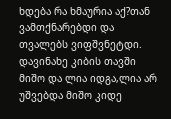ხდება რა ხმაურია აქ?თან ვამთქნარებდი და თვალებს ვიფშვნეტდი. დავინახე კიბის თავში მიშო და ლია იდგა,ლია არ უშვებდა მიშო კიდე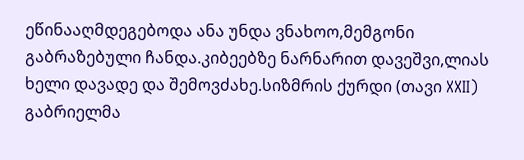ეწინააღმდეგებოდა ანა უნდა ვნახოო,მემგონი გაბრაზებული ჩანდა.კიბეებზე ნარნარით დავეშვი,ლიას ხელი დავადე და შემოვძახე.სიზმრის ქურდი (თავი XXII)
გაბრიელმა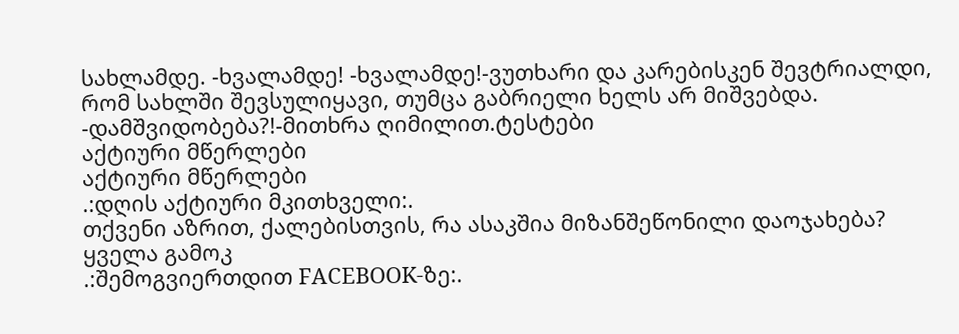სახლამდე. -ხვალამდე! -ხვალამდე!-ვუთხარი და კარებისკენ შევტრიალდი, რომ სახლში შევსულიყავი, თუმცა გაბრიელი ხელს არ მიშვებდა. -დამშვიდობება?!-მითხრა ღიმილით.ტესტები
აქტიური მწერლები
აქტიური მწერლები
.:დღის აქტიური მკითხველი:.
თქვენი აზრით, ქალებისთვის, რა ასაკშია მიზანშეწონილი დაოჯახება?
ყველა გამოკ
.:შემოგვიერთდით FACEBOOK-ზე:.